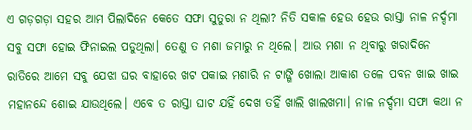ଏ ଗଡ଼ଗଡ଼ା ସହର ଆମ ପିଲାଦିନେ କେତେ ସଫା ସୁତୁରା ନ ଥିଲା? ନିତି ସକାଳ ହେଉ ହେଉ ରାସ୍ତା ନାଳ ନର୍ଦ୍ଦମା ସବୁ ସଫା ହୋଇ ଫିନାଇଲ ପଡୁଥିଲା। ତେଣୁ ତ ମଶା ଜମାରୁ ନ ଥିଲେ। ଆଉ ମଶା ନ ଥିବାରୁ ଖରାଦିନେ ରାତିରେ ଆମେ ସବୁ ଯେଝା ଘର ବାହାରେ ଖଟ ପକାଇ ମଶାରି ନ ଟାଙ୍ଗି ଖୋଲା ଆକାଶ ତଳେ ପବନ ଖାଇ ଖାଇ ମହାନନ୍ଦେ ଶୋଇ ଯାଉଥିଲେ। ଏବେ ତ ରାସ୍ତା ଘାଟ ଯହିଁ ଦେଖ ତହିଁ ଖାଲି ଖାଲଖମା। ନାଳ ନର୍ଦ୍ଦମା ସଫା କଥା ନ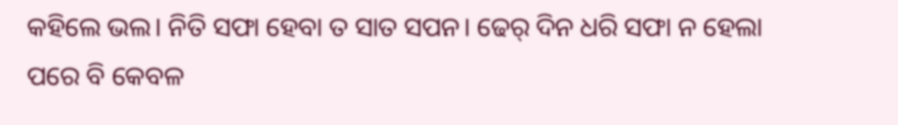କହିଲେ ଭଲ। ନିତି ସଫା ହେବା ତ ସାତ ସପନ। ଢେର୍ ଦିନ ଧରି ସଫା ନ ହେଲା ପରେ ବି କେବଳ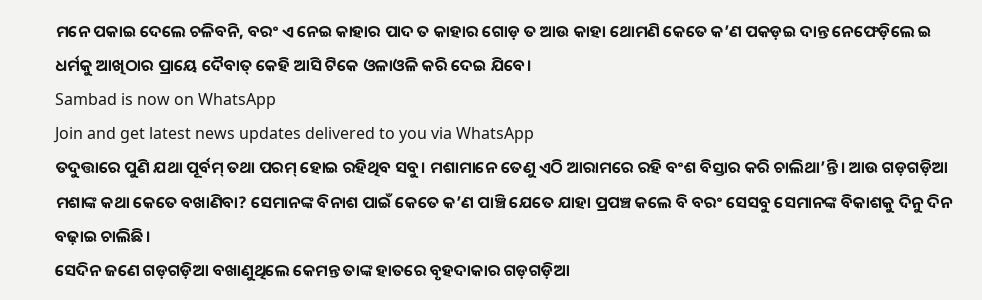ମନେ ପକାଇ ଦେଲେ ଚଳିବନି, ବରଂ ଏ ନେଇ କାହାର ପାଦ ତ କାହାର ଗୋଡ଼ ତ ଆଉ କାହା ଥୋମଣି କେତେ କ’ଣ ପକଡ଼ଇ ଦାନ୍ତ ନେଫେଡ଼ିଲେ ଇ ଧର୍ମକୁ ଆଖିଠାର ପ୍ରାୟେ ଦୈବାତ୍ କେହି ଆସି ଟିକେ ଓଳାଓଳି କରି ଦେଇ ଯିବେ।
Sambad is now on WhatsApp
Join and get latest news updates delivered to you via WhatsApp
ତଦୁତ୍ତାରେ ପୁଣି ଯଥା ପୂର୍ବମ୍ ତଥା ପରମ୍ ହୋଇ ରହିଥିବ ସବୁ। ମଶାମାନେ ତେଣୁ ଏଠି ଆରାମରେ ରହି ବଂଶ ବିସ୍ତାର କରି ଚାଲିଥା’ନ୍ତି। ଆଉ ଗଡ଼ଗଡ଼ିଆ ମଶାଙ୍କ କଥା କେତେ ବଖାଣିବା? ସେମାନଙ୍କ ବିନାଶ ପାଇଁ କେତେ କ’ଣ ପାଞ୍ଚି ଯେତେ ଯାହା ପ୍ରପଞ୍ଚ କଲେ ବି ବରଂ ସେସବୁ ସେମାନଙ୍କ ବିକାଶକୁ ଦିନୁ ଦିନ ବଢ଼ାଇ ଚାଲିଛି।
ସେଦିନ ଜଣେ ଗଡ଼ଗଡ଼ିଆ ବଖାଣୁଥିଲେ କେମନ୍ତ ତାଙ୍କ ହାତରେ ବୃହଦାକାର ଗଡ଼ଗଡ଼ିଆ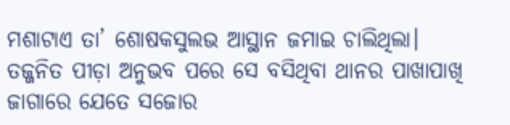ମଶାଟାଏ ତା’ ଶୋଷକସୁଲଭ ଆସ୍ଥାନ ଜମାଇ ଚାଲିଥିଲା। ତଜ୍ଜନିତ ପୀଡ଼ା ଅନୁଭବ ପରେ ସେ ବସିଥିବା ଥାନର ପାଖାପାଖି ଜାଗାରେ ଯେତେ ସଜୋର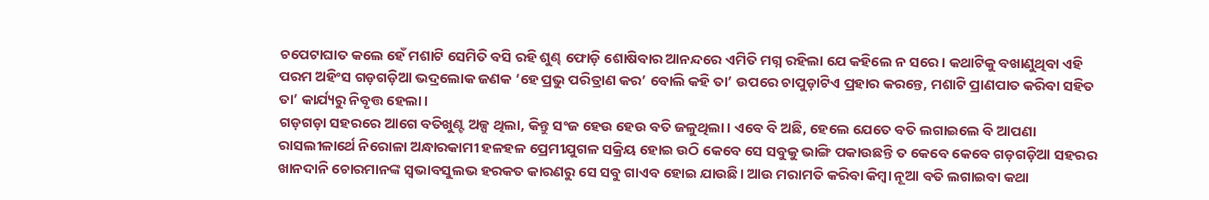ଚପେଟାଘାତ କଲେ ହେଁ ମଶାଟି ସେମିତି ବସି ରହି ଶୁଣ୍ଢ ଫୋଡ଼ି ଶୋଷିବାର ଆନନ୍ଦରେ ଏମିତି ମଗ୍ନ ରହିଲା ଯେ କହିଲେ ନ ସରେ। କଥାଟିକୁ ବଖାଣୁଥିବା ଏହି ପରମ ଅହିଂସ ଗଡ଼ଗଡ଼ିଆ ଭଦ୍ରଲୋକ ଜଣକ ‘ହେ ପ୍ରଭୁ ପରିତ୍ରାଣ କର’ ବୋଲି କହି ତା’ ଉପରେ ଚାପୁଡ଼ାଟିଏ ପ୍ରହାର କରନ୍ତେ, ମଶାଟି ପ୍ରାଣପାତ କରିବା ସହିତ ତା’ କାର୍ଯ୍ୟରୁ ନିବୃତ୍ତ ହେଲା।
ଗଡ଼ଗଡ଼ା ସହରରେ ଆଗେ ବତିଖୁଣ୍ଟ ଅଳ୍ପ ଥିଲା, କିନ୍ତୁ ସଂଜ ହେଉ ହେଉ ବତି ଜଳୁଥିଲା। ଏବେ ବି ଅଛି, ହେଲେ ଯେତେ ବତି ଲଗାଇଲେ ବି ଆପଣା ରାସଲୀଳାର୍ଥେ ନିରୋଳା ଅନ୍ଧାରକାମୀ ହଳହଳ ପ୍ରେମୀଯୁଗଳ ସକ୍ରିୟ ହୋଇ ଉଠି କେବେ ସେ ସବୁକୁ ଭାଙ୍ଗି ପକାଉଛନ୍ତି ତ କେବେ କେବେ ଗଡ଼ଗଡ଼ିଆ ସହରର ଖାନଦାନି ଚୋରମାନଙ୍କ ସ୍ବଭାବସୁଲଭ ହରକତ କାରଣରୁ ସେ ସବୁ ଗାଏବ ହୋଇ ଯାଉଛି। ଆଉ ମରାମତି କରିବା କିମ୍ବା ନୂଆ ବତି ଲଗାଇବା କଥା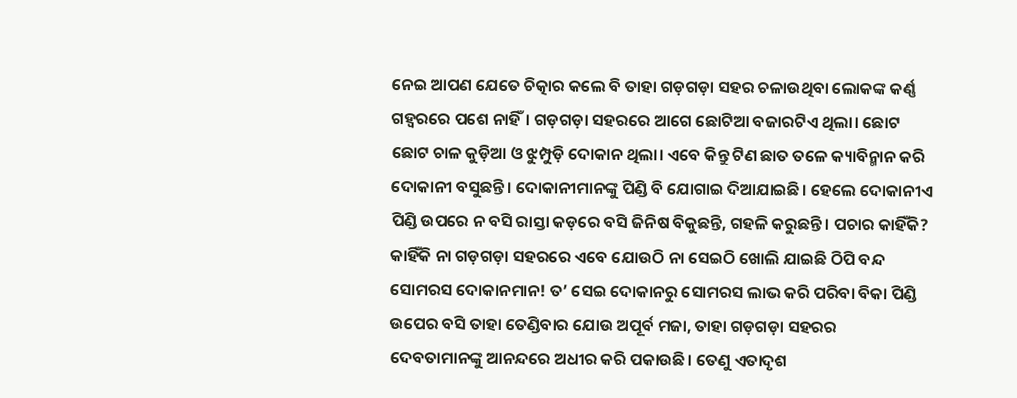ନେଇ ଆପଣ ଯେତେ ଚିତ୍କାର କଲେ ବି ତାହା ଗଡ଼ଗଡ଼ା ସହର ଚଳାଉଥିବା ଲୋକଙ୍କ କର୍ଣ୍ଣ ଗହ୍ବରରେ ପଶେ ନାହିଁ। ଗଡ଼ଗଡ଼ା ସହରରେ ଆଗେ ଛୋଟିଆ ବଜାରଟିଏ ଥିଲା। ଛୋଟ ଛୋଟ ଚାଳ କୁଡ଼ିଆ ଓ ଝୁମ୍ପୁଡ଼ି ଦୋକାନ ଥିଲା। ଏବେ କିନ୍ତୁ ଟିଣ ଛାତ ତଳେ କ୍ୟାବିନ୍ମାନ କରି ଦୋକାନୀ ବସୁଛନ୍ତି। ଦୋକାନୀମାନଙ୍କୁ ପିଣ୍ଡି ବି ଯୋଗାଇ ଦିଆଯାଇଛି। ହେଲେ ଦୋକାନୀଏ ପିଣ୍ଡି ଉପରେ ନ ବସି ରାସ୍ତା କଡ଼ରେ ବସି ଜିନିଷ ବିକୁଛନ୍ତି, ଗହଳି କରୁଛନ୍ତି। ପଚାର କାହିଁକି? କାହିଁକି ନା ଗଡ଼ଗଡ଼ା ସହରରେ ଏବେ ଯୋଉଠି ନା ସେଇଠି ଖୋଲି ଯାଇଛି ଠିପି ବନ୍ଦ ସୋମରସ ଦୋକାନମାନ! ତ’ ସେଇ ଦୋକାନରୁ ସୋମରସ ଲାଭ କରି ପରିବା ବିକା ପିଣ୍ଡି ଉପେର ବସି ତାହା ତେଣ୍ଡିବାର ଯୋଉ ଅପୂର୍ବ ମଜା, ତାହା ଗଡ଼ଗଡ଼ା ସହରର ଦେବତାମାନଙ୍କୁ ଆନନ୍ଦରେ ଅଧୀର କରି ପକାଉଛି। ତେଣୁ ଏତାଦୃଶ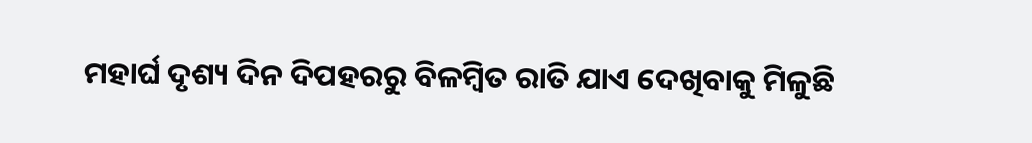ମହାର୍ଘ ଦୃଶ୍ୟ ଦିନ ଦିପହରରୁ ବିଳମ୍ବିତ ରାତି ଯାଏ ଦେଖିବାକୁ ମିଳୁଛି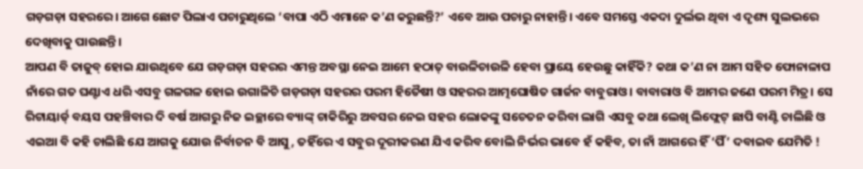ଗଡ଼ଗଡ଼ା ସହରରେ। ଆଗେ ଛୋଟ ପିଲାଏ ପଚାରୁଥିଲେ ‘ବାପା ଏଠି ଏମାନେ କ’ଣ କରୁଛନ୍ତି?’ ଏବେ ଆଉ ପଚାରୁ ନାହାନ୍ତି। ଏବେ ସମସ୍ତେ ଏକଦା ଦୁର୍ଲଭ ଥିବା ଏ ଦୃଶ୍ୟ ସୁଲଭରେ ଦେଖିବାକୁ ପାଉଛନ୍ତି।
ଆପଣ ବି ତାଜୁବ୍ ହୋଇ ଯାଉଥିବେ ଯେ ଗଡ଼ଗଡ଼ା ସହରର ଏମନ୍ତ ଅବସ୍ଥା ନେଇ ଆମେ ହଠାତ୍ ବାଉଳିଚାଉଳି ହେବା ପ୍ରାୟେ ହେଉଛୁ କାହିଁକି? କଥା କ’ଣ ନା ଆମ ସହିତ ଫୋନାଳାପ ନାଁରେ ଗତ ଘଣ୍ଟାଏ ଧରି ଏସବୁ ଗଳଗଳ ହୋଇ ଉଗାଳିଚି ଗଡ଼ଗଡ଼ା ସହରର ପରମ ହିତୈଷୀ ଓ ସହରର ଆତ୍ମଘୋଷିତ ଗାର୍ଜନ ବାବୁରାଓ। ବାବାରାଓ ବି ଆମର ଜଣେ ପରମ ମିତ୍ର। ସେ ରିଟାୟାର୍ଡ୍ ବୟସ ପହଞ୍ଚିବାର ଦି ବର୍ଷ ଆଗରୁ ନିଜ ଇଚ୍ଛାରେ ବ୍ୟାଙ୍କ୍ ଚାକିରିରୁ ଅବସର ନେଇ ସହର ଲୋକଙ୍କୁ ସଚେତନ କରିବା ଲାଗି ଏସବୁ କଥା ଲେଖି ଲିଫ୍ଲେଟ୍ ଛାପି ବାଣ୍ଟି ଚାଲିଛି ଓ ଏଇଆ ବି କହି ଚାଲିଛି ଯେ ଆଗକୁ ଯୋଉ ନିର୍ବାଚନ ବି ଆସୁ, ତହିଁରେ ଏ ସବୁର ଦୂରୀକରଣ ଯିଏ କରିବ ବୋଲି ନିର୍ଭର ଭାବେ ହଁ କହିବ, ତା ନାଁ ଆଗରେ ହିଁ ‘ପିଁ’ ଦବାଇବ ଯେମିତି !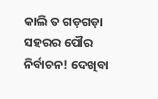କାଲି ତ ଗଡ଼ଗଡ଼ା ସହରର ପୌର ନିର୍ବାଚନ! ଦେଖିବା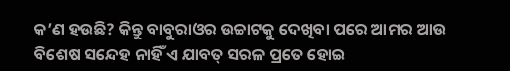କ’ଣ ହଉଛି? କିନ୍ତୁ ବାବୁରାଓର ଉଚ୍ଚାଟକୁ ଦେଖିବା ପରେ ଆମର ଆଉ ବିଶେଷ ସନ୍ଦେହ ନାହିଁ ଏ ଯାବତ୍ ସରଳ ପ୍ରତେ ହୋଇ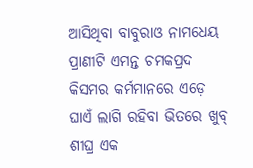ଆସିଥିବା ବାବୁରାଓ ନାମଧେୟ ପ୍ରାଣୀଟି ଏମନ୍ତ ଚମକପ୍ରଦ କିସମର କର୍ମମାନରେ ଏଡ଼େ ଘାଏଁ ଲାଗି ରହିବା ଭିତରେ ଖୁବ୍ ଶୀଘ୍ର ଏକ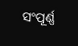ସଂପୂର୍ଣ୍ଣ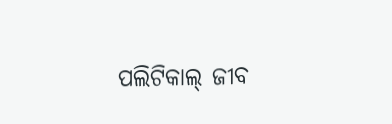ପଲିଟିକାଲ୍ ଜୀବ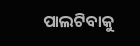ପାଲଟିବାକୁ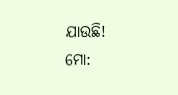ଯାଉଛି!
ମୋ: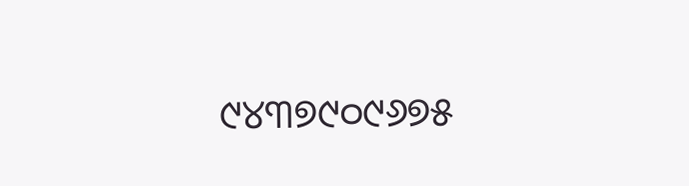୯୪୩୭୯୦୯୬୭୫